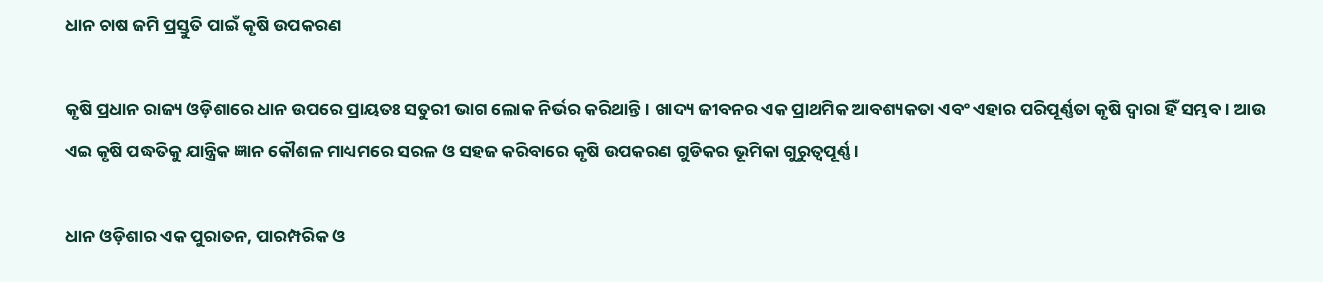ଧାନ ଚାଷ ଜମି ପ୍ରସ୍ତୁତି ପାଇଁ କୃଷି ଉପକରଣ

କୃଷି ପ୍ରଧାନ ରାଜ୍ୟ ଓଡ଼ିଶାରେ ଧାନ ଉପରେ ପ୍ରାୟତଃ ସତୁରୀ ଭାଗ ଲୋକ ନିର୍ଭର କରିଥାନ୍ତି। ଖାଦ୍ୟ ଜୀବନର ଏକ ପ୍ରାଥମିକ ଆବଶ୍ୟକତା ଏବଂ ଏହାର ପରିପୂର୍ଣ୍ଣତା କୃଷି ଦ୍ଵାରା ହିଁ ସମ୍ଭବ। ଆଉ ଏଇ କୃଷି ପଦ୍ଧତିକୁ ଯାନ୍ତ୍ରିକ ଜ୍ଞାନ କୌଶଳ ମାଧ୍ୟମରେ ସରଳ ଓ ସହଜ କରିବାରେ କୃଷି ଉପକରଣ ଗୁଡିକର ଭୂମିକା ଗୁରୁତ୍ୱପୂର୍ଣ୍ଣ ।

ଧାନ ଓଡ଼ିଶାର ଏକ ପୁରାତନ, ପାରମ୍ପରିକ ଓ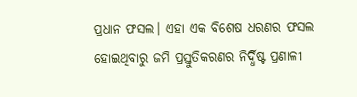ପ୍ରଧାନ ଫସଲ। ଏହା ଏକ ବିଶେଷ ଧରଣର ଫସଲ ହୋଇଥିବାରୁ ଜମି ପ୍ରସ୍ତୁତିକରଣର ନିର୍ଦ୍ଧିଷ୍ଟ ପ୍ରଣାଳୀ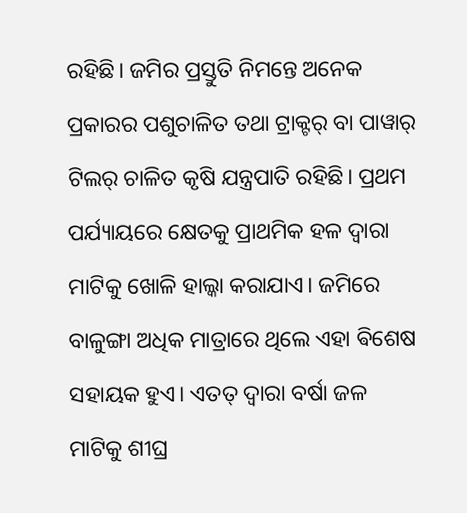ରହିଛି। ଜମିର ପ୍ରସ୍ତୁତି ନିମନ୍ତେ ଅନେକ ପ୍ରକାରର ପଶୁଚାଳିତ ତଥା ଟ୍ରାକ୍ଟର୍ ବା ପାୱାର୍ ଟିଲର୍ ଚାଳିତ କୃଷି ଯନ୍ତ୍ରପାତି ରହିଛି। ପ୍ରଥମ ପର୍ଯ୍ୟାୟରେ କ୍ଷେତକୁ ପ୍ରାଥମିକ ହଳ ଦ୍ୱାରା ମାଟିକୁ ଖୋଳି ହାଲ୍କା କରାଯାଏ। ଜମିରେ ବାଳୁଙ୍ଗା ଅଧିକ ମାତ୍ରାରେ ଥିଲେ ଏହା ଵିଶେଷ ସହାୟକ ହୁଏ। ଏତତ୍ ଦ୍ୱାରା ବର୍ଷା ଜଳ ମାଟିକୁ ଶୀଘ୍ର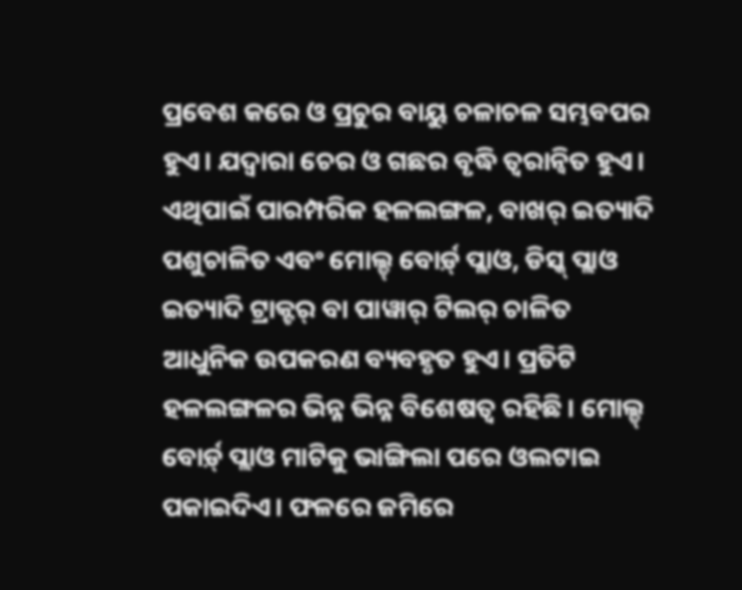ପ୍ରବେଶ କରେ ଓ ପ୍ରଚୁର ବାୟୁ ଚଳାଚଳ ସମ୍ଭବପର ହୁଏ। ଯଦ୍ୱାରା ଚେର ଓ ଗଛର ବୃଦ୍ଧି ତ୍ୱରାନ୍ୱିତ ହୁଏ। ଏଥିପାଇଁ ପାରମ୍ପରିକ ହଳଲଙ୍ଗଳ, ବାଖର୍ ଇତ୍ୟାଦି ପଶୁଚାଳିତ ଏବଂ ମୋଲ୍ଡ୍ ବୋର୍ଡ଼୍ ପ୍ଲାଓ, ଡିସ୍କ୍ ପ୍ଲାଓ ଇତ୍ୟାଦି ଟ୍ରାକ୍ଟର୍ ବା ପାୱାର୍ ଟିଲର୍ ଚାଳିତ ଆଧୁନିକ ଉପକରଣ ବ୍ୟବହୃତ ହୁଏ। ପ୍ରତିଟି ହଳଲଙ୍ଗଳର ଭିନ୍ନ ଭିନ୍ନ ବିଶେଷତ୍ୱ ରହିଛି। ମୋଲ୍ଡ୍ ବୋର୍ଡ଼୍ ପ୍ଲାଓ ମାଟିକୁ ଭାଙ୍ଗିଲା ପରେ ଓଲଟାଇ ପକାଇଦିଏ। ଫଳରେ ଜମିରେ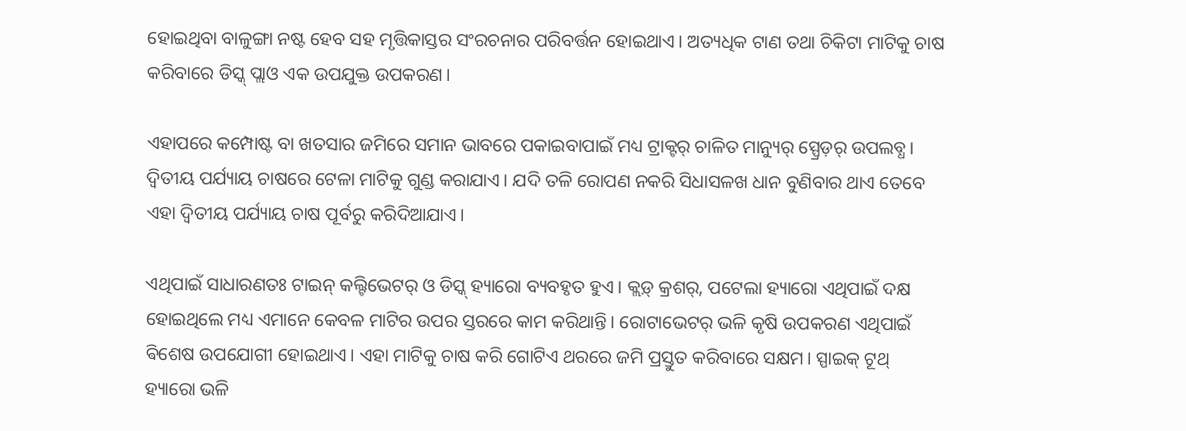ହୋଇଥିବା ବାଳୁଙ୍ଗା ନଷ୍ଟ ହେବ ସହ ମୃତ୍ତିକାସ୍ତର ସଂରଚନାର ପରିବର୍ତ୍ତନ ହୋଇଥାଏ। ଅତ୍ୟଧିକ ଟାଣ ତଥା ଚିକିଟା ମାଟିକୁ ଚାଷ କରିବାରେ ଡିସ୍କ୍ ପ୍ଲାଓ ଏକ ଉପଯୁକ୍ତ ଉପକରଣ।

ଏହାପରେ କମ୍ପୋଷ୍ଟ ବା ଖତସାର ଜମିରେ ସମାନ ଭାବରେ ପକାଇବାପାଇଁ ମଧ୍ୟ ଟ୍ରାକ୍ଟର୍ ଚାଳିତ ମାନ୍ୟୁର୍ ସ୍ପ୍ରେଡ଼ର୍ ଉପଲବ୍ଧ। ଦ୍ୱିତୀୟ ପର୍ଯ୍ୟାୟ ଚାଷରେ ଟେଳା ମାଟିକୁ ଗୁଣ୍ଡ କରାଯାଏ। ଯଦି ତଳି ରୋପଣ ନକରି ସିଧାସଳଖ ଧାନ ବୁଣିବାର ଥାଏ ତେବେ ଏହା ଦ୍ୱିତୀୟ ପର୍ଯ୍ୟାୟ ଚାଷ ପୂର୍ବରୁ କରିଦିଆଯାଏ।

ଏଥିପାଇଁ ସାଧାରଣତଃ ଟାଇନ୍ କଲ୍ଟିଭେଟର୍ ଓ ଡିସ୍କ୍ ହ୍ୟାରୋ ବ୍ୟବହୃତ ହୁଏ। କ୍ଲଡ଼୍ କ୍ରଶର୍, ପଟେଲା ହ୍ୟାରୋ ଏଥିପାଇଁ ଦକ୍ଷ ହୋଇଥିଲେ ମଧ୍ୟ ଏମାନେ କେବଳ ମାଟିର ଉପର ସ୍ତରରେ କାମ କରିଥାନ୍ତି। ରୋଟାଭେଟର୍ ଭଳି କୃଷି ଉପକରଣ ଏଥିପାଇଁ ଵିଶେଷ ଉପଯୋଗୀ ହୋଇଥାଏ। ଏହା ମାଟିକୁ ଚାଷ କରି ଗୋଟିଏ ଥରରେ ଜମି ପ୍ରସ୍ତୁତ କରିବାରେ ସକ୍ଷମ। ସ୍ପାଇକ୍ ଟୂଥ୍ ହ୍ୟାରୋ ଭଳି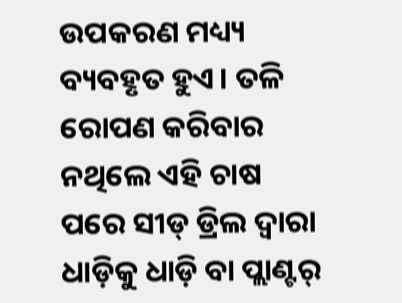ଉପକରଣ ମଧ୍ୟ୍ୟ ବ୍ୟବହୃତ ହୁଏ। ତଳି ରୋପଣ କରିବାର ନଥିଲେ ଏହି ଚାଷ ପରେ ସୀଡ୍ ଡ୍ରିଲ ଦ୍ୱାରା ଧାଡ଼ିକୁ ଧାଡ଼ି ବା ପ୍ଲାଣ୍ଟର୍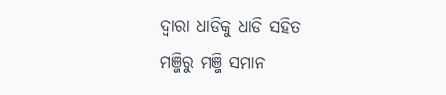ଦ୍ୱାରା ଧାଡିକୁ ଧାଡି ସହିତ ମଞ୍ଜିରୁ ମଞ୍ଜି ସମାନ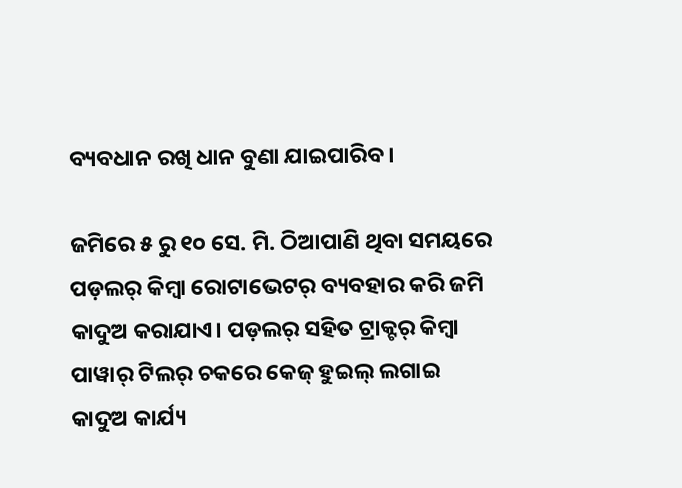ବ୍ୟବଧାନ ରଖି ଧାନ ବୁଣା ଯାଇପାରିବ।

ଜମିରେ ୫ ରୁ ୧୦ ସେ. ମି. ଠିଆପାଣି ଥିବା ସମୟରେ ପଡ଼ଲର୍ କିମ୍ବା ରୋଟାଭେଟର୍ ବ୍ୟବହାର କରି ଜମି କାଦୁଅ କରାଯାଏ। ପଡ଼ଲର୍ ସହିତ ଟ୍ରାକ୍ଟର୍ କିମ୍ବା ପାୱାର୍ ଟିଲର୍ ଚକରେ କେଜ୍ ହୁଇଲ୍ ଲଗାଇ କାଦୁଅ କାର୍ଯ୍ୟ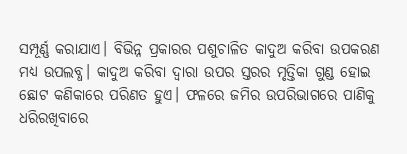ସମ୍ପୂର୍ଣ୍ଣ କରାଯାଏ। ବିଭିନ୍ନ ପ୍ରକାରର ପଶୁଚାଳିତ କାଦୁଅ କରିବା ଉପକରଣ ମଧ୍ୟ ଉପଲବ୍ଧ। କାଦୁଅ କରିବା ଦ୍ୱାରା ଉପର ସ୍ତରର ମୃତ୍ତିକା ଗୁଣ୍ଡ ହୋଇ ଛୋଟ କଣିକାରେ ପରିଣତ ହୁଏ। ଫଳରେ ଜମିର ଉପରିଭାଗରେ ପାଣିକୁ ଧରିରଖିବାରେ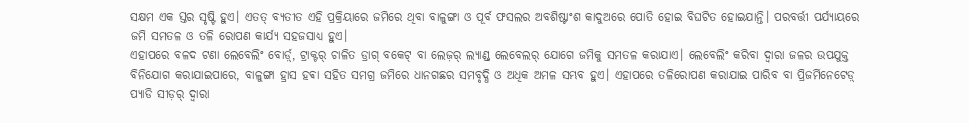ସକ୍ଷମ ଏକ ସ୍ତର ସୃଷ୍ଟି ହୁଏ। ଏତତ୍ ବ୍ୟତୀତ ଏହି ପ୍ରକ୍ରିୟାରେ ଜମିରେ ଥିବା ବାଳୁଙ୍ଗା ଓ ପୂର୍ବ ଫସଲର ଅବଶିଷ୍ଟାଂଶ କାଦୁଅରେ ପୋତି ହୋଇ ବିଘଟିତ ହୋଇଯାନ୍ତି। ପରବର୍ତ୍ତୀ ପର୍ଯ୍ୟାୟରେ ଜମି ସମତଳ ଓ ତଳି ରୋପଣ କାର୍ଯ୍ୟ ସହଜସାଧ୍ୟ ହୁଏ।
ଏହାପରେ ବଳଦ ଟଣା ଲେବେଲିଂ ବୋର୍ଡ଼୍, ଟ୍ରାକ୍ଟର୍ ଚାଳିତ ଡ୍ରାଗ୍ ବକେଟ୍ ବା ଲେଜ଼ର୍ ଲ୍ୟାଣ୍ଡ୍ ଲେବେଲର୍ ଯୋଗେ ଜମିକୁ ସମତଳ କରାଯାଏ। ଲେବେଲିଂ କରିବା ଦ୍ୱାରା ଜଳର ଉପଯୁକ୍ତ ବିନିଯୋଗ କରାଯାଇପାରେ, ବାଳୁଙ୍ଗା ହ୍ରାସ ହଵା ସହିତ ସମଗ୍ର ଜମିରେ ଧାନଗଛର ସମବୃଦ୍ଧି ଓ ଅଧିକ ଅମଳ ସମ୍ଭବ ହୁଏ। ଏହାପରେ ତଳିରୋପଣ କରାଯାଇ ପାରିବ ବା ପ୍ରିଜର୍ମିନେଟେଡ଼୍ ପ୍ୟାଡି ସୀଡ଼ର୍ ଦ୍ଵାରା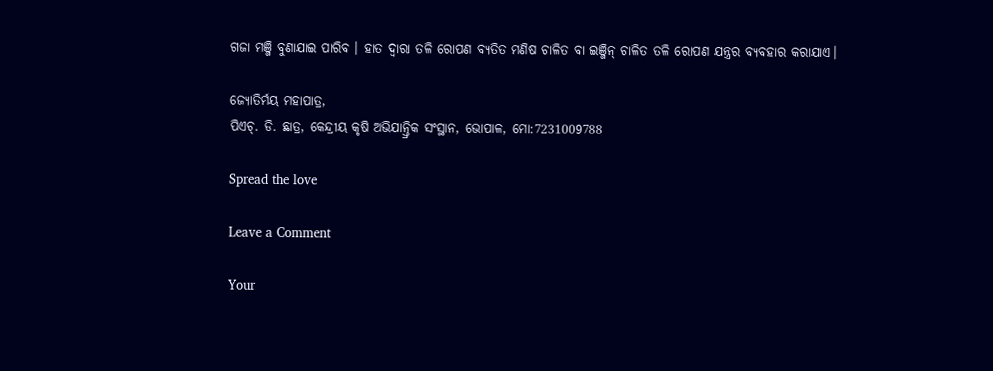ଗଜା ମଞ୍ଜି ବୁଣାଯାଇ ପାରିବ । ହାତ ଦ୍ୱାରା ତଳି ରୋପଣ ବ୍ୟତିତ ମଣିଷ ଚାଳିତ ବା ଇଞ୍ଜିନ୍ ଚାଳିତ ତଳି ରୋପଣ ଯନ୍ତ୍ରର ବ୍ୟବହାର କରାଯାଏ।

ଜ୍ୟୋତିର୍ମୟ ମହାପାତ୍ର,
ପିଏଚ୍. ଡି. ଛାତ୍ର, କେନ୍ଦ୍ରୀୟ କୃଷି ଅଭିଯାନ୍ତ୍ରିକ ସଂସ୍ଥାନ, ଭୋପାଳ, ମୋ:7231009788

Spread the love

Leave a Comment

Your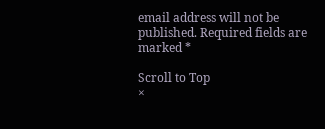email address will not be published. Required fields are marked *

Scroll to Top
×